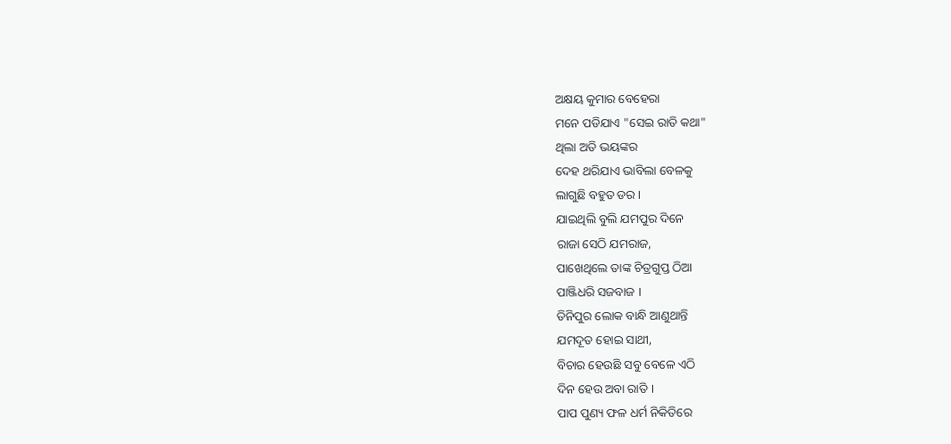ଅକ୍ଷୟ କୁମାର ବେହେରା
ମନେ ପଡିଯାଏ "ସେଇ ରାତି କଥା"
ଥିଲା ଅତି ଭୟଙ୍କର
ଦେହ ଥରିଯାଏ ଭାବିଲା ବେଳକୁ
ଲାଗୁଛି ବହୁତ ଡର ।
ଯାଇଥିଲି ବୁଲି ଯମପୁର ଦିନେ
ରାଜା ସେଠି ଯମରାଜ,
ପାଖେଥିଲେ ତାଙ୍କ ଚିତ୍ରଗୁପ୍ତ ଠିଆ
ପାଞ୍ଜିଧରି ସଜବାଜ ।
ତିନିପୁର ଲୋକ ବାନ୍ଧି ଆଣୁଥାନ୍ତି
ଯମଦୂତ ହୋଇ ସାଥୀ,
ବିଚାର ହେଉଛି ସବୁ ବେଳେ ଏଠି
ଦିନ ହେଉ ଅବା ରାତି ।
ପାପ ପୁଣ୍ୟ ଫଳ ଧର୍ମ ନିକିତିରେ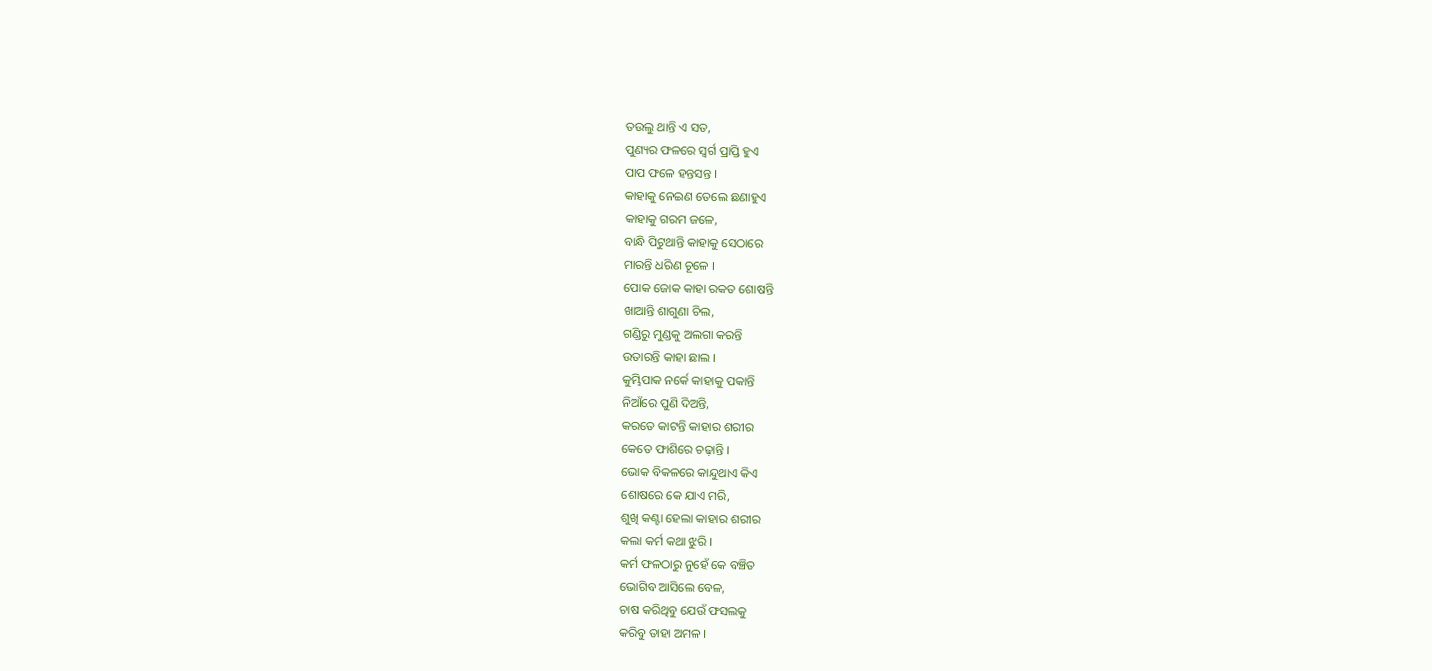ତଉଲୁ ଥାନ୍ତି ଏ ସତ,
ପୁଣ୍ୟର ଫଳରେ ସ୍ବର୍ଗ ପ୍ରାପ୍ତି ହୁଏ
ପାପ ଫଳେ ହନ୍ତସନ୍ତ ।
କାହାକୁ ନେଇଣ ତେଲେ ଛଣାହୁଏ
କାହାକୁ ଗରମ ଜଳେ,
ବାନ୍ଧି ପିଟୁଥାନ୍ତି କାହାକୁ ସେଠାରେ
ମାରନ୍ତି ଧରିଣ ଚୂଳେ ।
ପୋକ ଜୋକ କାହା ରକତ ଶୋଷନ୍ତି
ଖାଆନ୍ତି ଶାଗୁଣା ଚିଲ,
ଗଣ୍ଡିରୁ ମୁଣ୍ଡକୁ ଅଲଗା କରନ୍ତି
ଉତାରନ୍ତି କାହା ଛାଲ ।
କୁମ୍ଭିପାକ ନର୍କେ କାହାକୁ ପକାନ୍ତି
ନିଆଁରେ ପୁଣି ଦିଅନ୍ତି,
କରତେ କାଟନ୍ତି କାହାର ଶରୀର
କେତେ ଫାଶିରେ ଚଢ଼ାନ୍ତି ।
ଭୋକ ବିକଳରେ କାନ୍ଦୁଥାଏ କିଏ
ଶୋଷରେ କେ ଯାଏ ମରି,
ଶୁଖି କଣ୍ଟା ହେଲା କାହାର ଶରୀର
କଲା କର୍ମ କଥା ଝୁରି ।
କର୍ମ ଫଳଠାରୁ ନୁହେଁ କେ ବଞ୍ଚିତ
ଭୋଗିବ ଆସିଲେ ବେଳ,
ଚାଷ କରିଥିବୁ ଯେଉଁ ଫସଲକୁ
କରିବୁ ତାହା ଅମଳ ।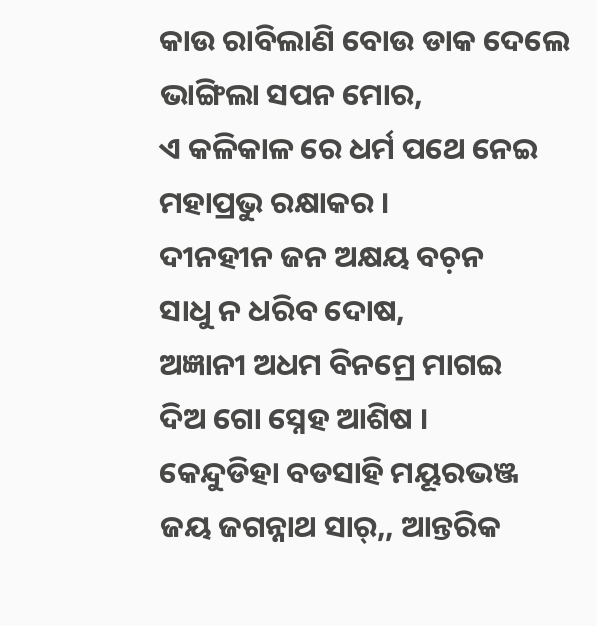କାଉ ରାବିଲାଣି ବୋଉ ଡାକ ଦେଲେ
ଭାଙ୍ଗିଲା ସପନ ମୋର,
ଏ କଳିକାଳ ରେ ଧର୍ମ ପଥେ ନେଇ
ମହାପ୍ରଭୁ ରକ୍ଷାକର ।
ଦୀନହୀନ ଜନ ଅକ୍ଷୟ ବଚ଼ନ
ସାଧୁ ନ ଧରିବ ଦୋଷ,
ଅଜ୍ଞାନୀ ଅଧମ ବିନମ୍ରେ ମାଗଇ
ଦିଅ ଗୋ ସ୍ନେହ ଆଶିଷ ।
କେନ୍ଦୁଡିହା ବଡସାହି ମୟୂରଭଞ୍ଜ
ଜୟ ଜଗନ୍ନାଥ ସାର୍,, ଆନ୍ତରିକ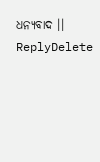ଧନ୍ୟବାଦ ।।
ReplyDelete